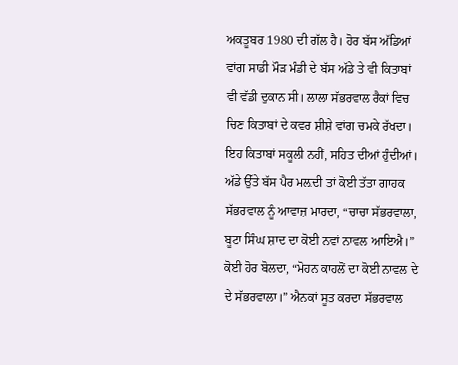ਅਕਤੂਬਰ 1980 ਦੀ ਗੱਲ ਹੈ। ਹੋਰ ਬੱਸ ਅੱਡਿਆਂ ਵਾਂਗ ਸਾਡੀ ਮੌੜ ਮੰਡੀ ਦੇ ਬੱਸ ਅੱਡੇ ਤੇ ਵੀ ਕਿਤਾਬਾਂ ਵੀ ਵੱਡੀ ਦੁਕਾਨ ਸੀ। ਲਾਲਾ ਸੱਭਰਵਾਲ ਰੈਕਾਂ ਵਿਚ ਚਿਣ ਕਿਤਾਬਾਂ ਦੇ ਕਵਰ ਸ਼ੀਸ਼ੇ ਵਾਂਗ ਚਮਕੇ ਰੱਖਦਾ। ਇਹ ਕਿਤਾਬਾਂ ਸਕੂਲੀ ਨਹੀਂ, ਸਹਿਤ ਦੀਆਂ ਹੁੰਦੀਆਂ। ਅੱਡੇ ਉੱਤੇ ਬੱਸ ਪੈਰ ਮਲ਼ਦੀ ਤਾਂ ਕੋਈ ਤੱਤਾ ਗਾਹਕ ਸੱਭਰਵਾਲ ਨੂੰ ਆਵਾਜ਼ ਮਾਰਦਾ, “ਚਾਚਾ ਸੱਭਰਵਾਲਾ, ਬੂਟਾ ਸਿੰਘ ਸ਼ਾਦ ਦਾ ਕੋਈ ਨਵਾਂ ਨਾਵਲ ਆਇਐ।” ਕੋਈ ਹੋਰ ਬੋਲਦਾ, “ਮੋਹਨ ਕਾਹਲੋਂ ਦਾ ਕੋਈ ਨਾਵਲ ਦੇ ਦੇ ਸੱਭਰਵਾਲਾ।” ਐਨਕਾਂ ਸੂਤ ਕਰਦਾ ਸੱਭਰਵਾਲ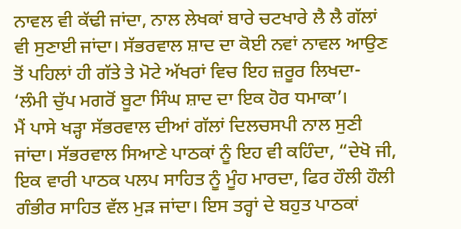ਨਾਵਲ ਵੀ ਕੱਢੀ ਜਾਂਦਾ, ਨਾਲ ਲੇਖਕਾਂ ਬਾਰੇ ਚਟਖਾਰੇ ਲੈ ਲੈ ਗੱਲਾਂ ਵੀ ਸੁਣਾਈ ਜਾਂਦਾ। ਸੱਭਰਵਾਲ ਸ਼ਾਦ ਦਾ ਕੋਈ ਨਵਾਂ ਨਾਵਲ ਆਉਣ ਤੋਂ ਪਹਿਲਾਂ ਹੀ ਗੱਤੇ ਤੇ ਮੋਟੇ ਅੱਖਰਾਂ ਵਿਚ ਇਹ ਜ਼ਰੂਰ ਲਿਖਦਾ- ‘ਲੰਮੀ ਚੁੱਪ ਮਗਰੋਂ ਬੂਟਾ ਸਿੰਘ ਸ਼ਾਦ ਦਾ ਇਕ ਹੋਰ ਧਮਾਕਾ’।
ਮੈਂ ਪਾਸੇ ਖੜ੍ਹਾ ਸੱਭਰਵਾਲ ਦੀਆਂ ਗੱਲਾਂ ਦਿਲਚਸਪੀ ਨਾਲ ਸੁਣੀ ਜਾਂਦਾ। ਸੱਭਰਵਾਲ ਸਿਆਣੇ ਪਾਠਕਾਂ ਨੂੰ ਇਹ ਵੀ ਕਹਿੰਦਾ, “ਦੇਖੋ ਜੀ, ਇਕ ਵਾਰੀ ਪਾਠਕ ਪਲਪ ਸਾਹਿਤ ਨੂੰ ਮੂੰਹ ਮਾਰਦਾ, ਫਿਰ ਹੌਲੀ ਹੌਲੀ ਗੰਭੀਰ ਸਾਹਿਤ ਵੱਲ ਮੁੜ ਜਾਂਦਾ। ਇਸ ਤਰ੍ਹਾਂ ਦੇ ਬਹੁਤ ਪਾਠਕਾਂ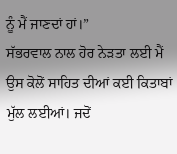ਨੂੰ ਮੈਂ ਜਾਣਦਾਂ ਹਾਂ।”
ਸੱਭਰਵਾਲ ਨਾਲ ਹੋਰ ਨੇੜਤਾ ਲਈ ਮੈਂ ਉਸ ਕੋਲੋਂ ਸਾਹਿਤ ਦੀਆਂ ਕਈ ਕਿਤਾਬਾਂ ਮੁੱਲ ਲਈਆਂ। ਜਦੋਂ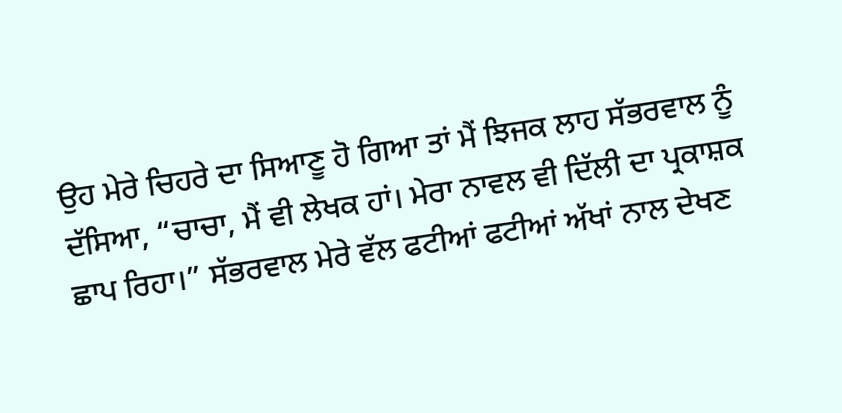ਉਹ ਮੇਰੇ ਚਿਹਰੇ ਦਾ ਸਿਆਣੂ ਹੋ ਗਿਆ ਤਾਂ ਮੈਂ ਝਿਜਕ ਲਾਹ ਸੱਭਰਵਾਲ ਨੂੰ ਦੱਸਿਆ, “ਚਾਚਾ, ਮੈਂ ਵੀ ਲੇਖਕ ਹਾਂ। ਮੇਰਾ ਨਾਵਲ ਵੀ ਦਿੱਲੀ ਦਾ ਪ੍ਰਕਾਸ਼ਕ ਛਾਪ ਰਿਹਾ।” ਸੱਭਰਵਾਲ ਮੇਰੇ ਵੱਲ ਫਟੀਆਂ ਫਟੀਆਂ ਅੱਖਾਂ ਨਾਲ ਦੇਖਣ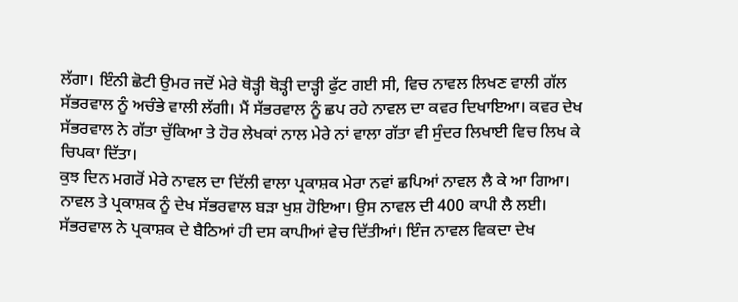ਲੱਗਾ। ਇੰਨੀ ਛੋਟੀ ਉਮਰ ਜਦੋਂ ਮੇਰੇ ਥੋੜ੍ਹੀ ਥੋੜ੍ਹੀ ਦਾੜ੍ਹੀ ਫੁੱਟ ਗਈ ਸੀ, ਵਿਚ ਨਾਵਲ ਲਿਖਣ ਵਾਲੀ ਗੱਲ ਸੱਭਰਵਾਲ ਨੂੰ ਅਚੰਭੇ ਵਾਲੀ ਲੱਗੀ। ਮੈਂ ਸੱਭਰਵਾਲ ਨੂੰ ਛਪ ਰਹੇ ਨਾਵਲ ਦਾ ਕਵਰ ਦਿਖਾਇਆ। ਕਵਰ ਦੇਖ ਸੱਭਰਵਾਲ ਨੇ ਗੱਤਾ ਚੁੱਕਿਆ ਤੇ ਹੋਰ ਲੇਖਕਾਂ ਨਾਲ ਮੇਰੇ ਨਾਂ ਵਾਲਾ ਗੱਤਾ ਵੀ ਸੁੰਦਰ ਲਿਖਾਈ ਵਿਚ ਲਿਖ ਕੇ ਚਿਪਕਾ ਦਿੱਤਾ।
ਕੁਝ ਦਿਨ ਮਗਰੋਂ ਮੇਰੇ ਨਾਵਲ ਦਾ ਦਿੱਲੀ ਵਾਲਾ ਪ੍ਰਕਾਸ਼ਕ ਮੇਰਾ ਨਵਾਂ ਛਪਿਆਂ ਨਾਵਲ ਲੈ ਕੇ ਆ ਗਿਆ। ਨਾਵਲ ਤੇ ਪ੍ਰਕਾਸ਼ਕ ਨੂੰ ਦੇਖ ਸੱਭਰਵਾਲ ਬੜਾ ਖੁਸ਼ ਹੋਇਆ। ਉਸ ਨਾਵਲ ਦੀ 400 ਕਾਪੀ ਲੈ ਲਈ। ਸੱਭਰਵਾਲ ਨੇ ਪ੍ਰਕਾਸ਼ਕ ਦੇ ਬੈਠਿਆਂ ਹੀ ਦਸ ਕਾਪੀਆਂ ਵੇਚ ਦਿੱਤੀਆਂ। ਇੰਜ ਨਾਵਲ ਵਿਕਦਾ ਦੇਖ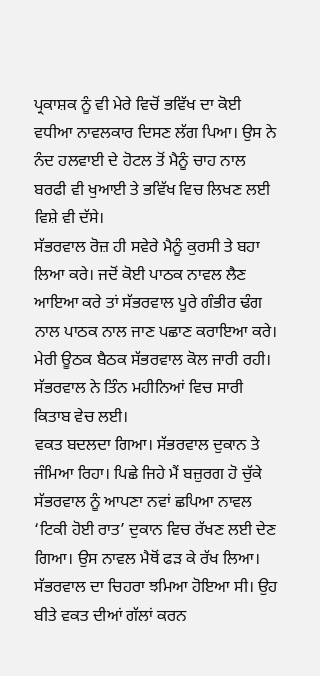ਪ੍ਰਕਾਸ਼ਕ ਨੂੰ ਵੀ ਮੇਰੇ ਵਿਚੋਂ ਭਵਿੱਖ ਦਾ ਕੋਈ ਵਧੀਆ ਨਾਵਲਕਾਰ ਦਿਸਣ ਲੱਗ ਪਿਆ। ਉਸ ਨੇ ਨੰਦ ਹਲਵਾਈ ਦੇ ਹੋਟਲ ਤੋਂ ਮੈਨੂੰ ਚਾਹ ਨਾਲ ਬਰਫੀ ਵੀ ਖੁਆਈ ਤੇ ਭਵਿੱਖ ਵਿਚ ਲਿਖਣ ਲਈ ਵਿਸ਼ੇ ਵੀ ਦੱਸੇ।
ਸੱਭਰਵਾਲ ਰੋਜ਼ ਹੀ ਸਵੇਰੇ ਮੈਨੂੰ ਕੁਰਸੀ ਤੇ ਬਹਾ ਲਿਆ ਕਰੇ। ਜਦੋਂ ਕੋਈ ਪਾਠਕ ਨਾਵਲ ਲੈਣ ਆਇਆ ਕਰੇ ਤਾਂ ਸੱਭਰਵਾਲ ਪੂਰੇ ਗੰਭੀਰ ਢੰਗ ਨਾਲ ਪਾਠਕ ਨਾਲ ਜਾਣ ਪਛਾਣ ਕਰਾਇਆ ਕਰੇ। ਮੇਰੀ ਊਠਕ ਬੈਠਕ ਸੱਭਰਵਾਲ ਕੋਲ ਜਾਰੀ ਰਹੀ। ਸੱਭਰਵਾਲ ਨੇ ਤਿੰਨ ਮਹੀਨਿਆਂ ਵਿਚ ਸਾਰੀ ਕਿਤਾਬ ਵੇਚ ਲਈ।
ਵਕਤ ਬਦਲਦਾ ਗਿਆ। ਸੱਭਰਵਾਲ ਦੁਕਾਨ ਤੇ ਜੰਮਿਆ ਰਿਹਾ। ਪਿਛੇ ਜਿਹੇ ਮੈਂ ਬਜ਼ੁਰਗ ਹੋ ਚੁੱਕੇ ਸੱਭਰਵਾਲ ਨੂੰ ਆਪਣਾ ਨਵਾਂ ਛਪਿਆ ਨਾਵਲ ‘ਟਿਕੀ ਹੋਈ ਰਾਤ’ ਦੁਕਾਨ ਵਿਚ ਰੱਖਣ ਲਈ ਦੇਣ ਗਿਆ। ਉਸ ਨਾਵਲ ਮੈਥੋਂ ਫੜ ਕੇ ਰੱਖ ਲਿਆ। ਸੱਭਰਵਾਲ ਦਾ ਚਿਹਰਾ ਝਮਿਆ ਹੋਇਆ ਸੀ। ਉਹ ਬੀਤੇ ਵਕਤ ਦੀਆਂ ਗੱਲਾਂ ਕਰਨ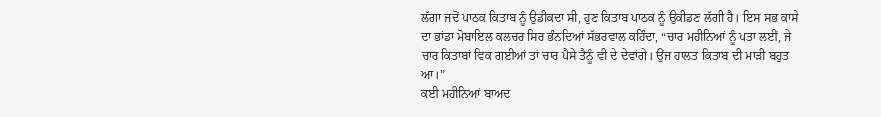ਲੱਗਾ ਜਦੋਂ ਪਾਠਕ ਕਿਤਾਬ ਨੂੰ ਉਡੀਕਦਾ ਸੀ, ਹੁਣ ਕਿਤਾਬ ਪਾਠਕ ਨੂੰ ਉਕੀਡਣ ਲੱਗੀ ਹੈ। ਇਸ ਸਭ ਕਾਸੇ ਦਾ ਭਾਂਡਾ ਮੋਬਾਇਲ ਕਲਚਰ ਸਿਰ ਭੰਨਦਿਆਂ ਸੱਭਰਵਾਲ ਕਹਿੰਦਾ, “ਚਾਰ ਮਹੀਨਿਆਂ ਨੂੰ ਪਤਾ ਲਈਂ, ਜੇ ਚਾਰ ਕਿਤਾਬਾਂ ਵਿਕ ਗਈਆਂ ਤਾਂ ਚਾਰ ਪੈਸੇ ਤੈਨੂੰ ਵੀ ਦੇ ਦੇਵਾਂਗੇ। ਉਂਜ ਹਾਲਤ ਕਿਤਾਬ ਦੀ ਮਾੜੀ ਬਹੁਤ ਆ।”
ਕਈ ਮਹੀਨਿਆਂ ਬਾਅਦ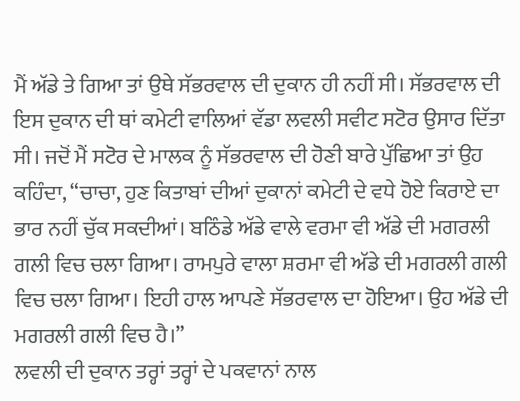ਮੈਂ ਅੱਡੇ ਤੇ ਗਿਆ ਤਾਂ ਉਥੇ ਸੱਭਰਵਾਲ ਦੀ ਦੁਕਾਨ ਹੀ ਨਹੀਂ ਸੀ। ਸੱਭਰਵਾਲ ਦੀ ਇਸ ਦੁਕਾਨ ਦੀ ਥਾਂ ਕਮੇਟੀ ਵਾਲਿਆਂ ਵੱਡਾ ਲਵਲੀ ਸਵੀਟ ਸਟੋਰ ਉਸਾਰ ਦਿੱਤਾ ਸੀ। ਜਦੋਂ ਮੈਂ ਸਟੋਰ ਦੇ ਮਾਲਕ ਨੂੰ ਸੱਭਰਵਾਲ ਦੀ ਹੋਣੀ ਬਾਰੇ ਪੁੱਛਿਆ ਤਾਂ ਉਹ ਕਹਿੰਦਾ, “ਚਾਚਾ, ਹੁਣ ਕਿਤਾਬਾਂ ਦੀਆਂ ਦੁਕਾਨਾਂ ਕਮੇਟੀ ਦੇ ਵਧੇ ਹੋਏ ਕਿਰਾਏ ਦਾ ਭਾਰ ਨਹੀਂ ਚੁੱਕ ਸਕਦੀਆਂ। ਬਠਿੰਡੇ ਅੱਡੇ ਵਾਲੇ ਵਰਮਾ ਵੀ ਅੱਡੇ ਦੀ ਮਗਰਲੀ ਗਲੀ ਵਿਚ ਚਲਾ ਗਿਆ। ਰਾਮਪੁਰੇ ਵਾਲਾ ਸ਼ਰਮਾ ਵੀ ਅੱਡੇ ਦੀ ਮਗਰਲੀ ਗਲੀ ਵਿਚ ਚਲਾ ਗਿਆ। ਇਹੀ ਹਾਲ ਆਪਣੇ ਸੱਭਰਵਾਲ ਦਾ ਹੋਇਆ। ਉਹ ਅੱਡੇ ਦੀ ਮਗਰਲੀ ਗਲੀ ਵਿਚ ਹੈ।”
ਲਵਲੀ ਦੀ ਦੁਕਾਨ ਤਰ੍ਹਾਂ ਤਰ੍ਹਾਂ ਦੇ ਪਕਵਾਨਾਂ ਨਾਲ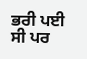ਭਰੀ ਪਈ ਸੀ ਪਰ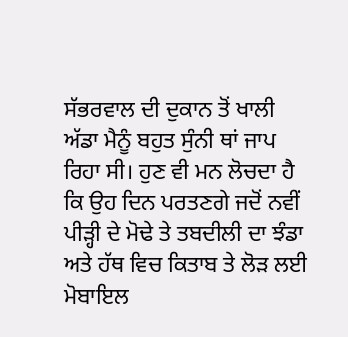ਸੱਭਰਵਾਲ ਦੀ ਦੁਕਾਨ ਤੋਂ ਖਾਲੀ ਅੱਡਾ ਮੈਨੂੰ ਬਹੁਤ ਸੁੰਨੀ ਥਾਂ ਜਾਪ ਰਿਹਾ ਸੀ। ਹੁਣ ਵੀ ਮਨ ਲੋਚਦਾ ਹੈ ਕਿ ਉਹ ਦਿਨ ਪਰਤਣਗੇ ਜਦੋਂ ਨਵੀਂ ਪੀੜ੍ਹੀ ਦੇ ਮੋਢੇ ਤੇ ਤਬਦੀਲੀ ਦਾ ਝੰਡਾ ਅਤੇ ਹੱਥ ਵਿਚ ਕਿਤਾਬ ਤੇ ਲੋੜ ਲਈ ਮੋਬਾਇਲ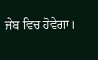ਜੇਬ ਵਿਚ ਹੋਵੇਗਾ।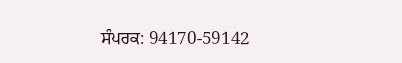ਸੰਪਰਕ: 94170-59142